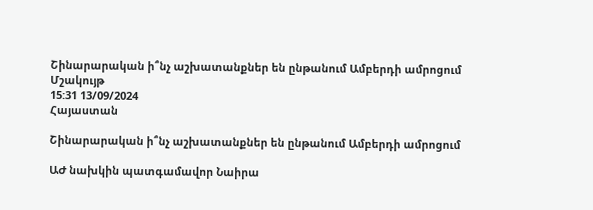Շինարարական ի՞նչ աշխատանքներ են ընթանում Ամբերդի ամրոցում
Մշակույթ
15:31 13/09/2024
Հայաստան

Շինարարական ի՞նչ աշխատանքներ են ընթանում Ամբերդի ամրոցում

ԱԺ նախկին պատգամավոր Նաիրա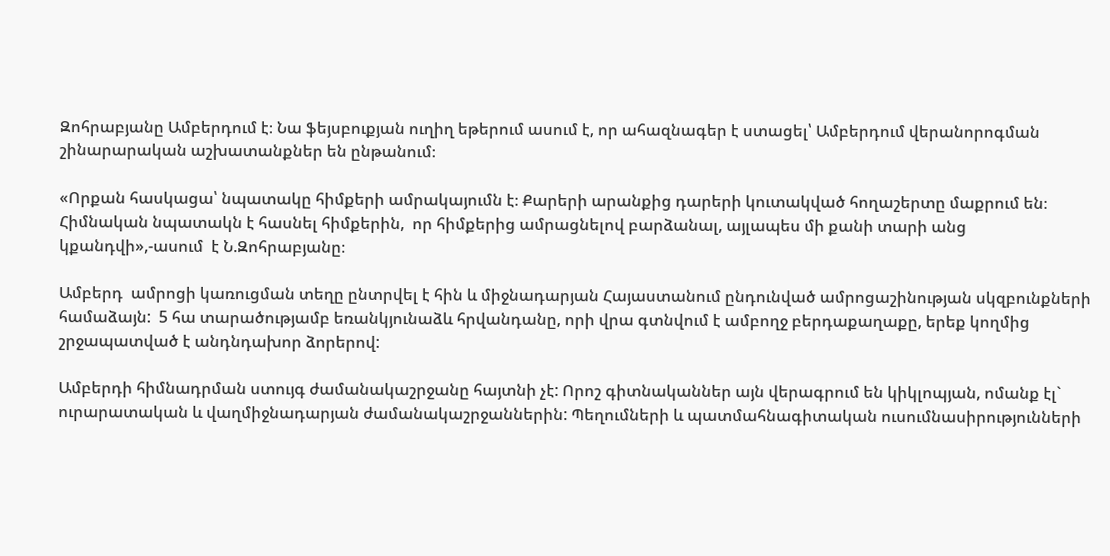Զոհրաբյանը Ամբերդում է։ Նա ֆեյսբուքյան ուղիղ եթերում ասում է, որ ահազնագեր է ստացել՝ Ամբերդում վերանորոգման շինարարական աշխատանքներ են ընթանում։

«Որքան հասկացա՝ նպատակը հիմքերի ամրակայումն է։ Քարերի արանքից դարերի կուտակված հողաշերտը մաքրում են։ Հիմնական նպատակն է հասնել հիմքերին,  որ հիմքերից ամրացնելով բարձանալ, այլապես մի քանի տարի անց կքանդվի»,-ասում  է Ն.Զոհրաբյանը։

Ամբերդ  ամրոցի կառուցման տեղը ընտրվել է հին և միջնադարյան Հայաստանում ընդունված ամրոցաշինության սկզբունքների համաձայն:  5 հա տարածությամբ եռանկյունաձև հրվանդանը, որի վրա գտնվում է ամբողջ բերդաքաղաքը, երեք կողմից շրջապատված է անդնդախոր ձորերով:

Ամբերդի հիմնադրման ստույգ ժամանակաշրջանը հայտնի չէ: Որոշ գիտնականներ այն վերագրում են կիկլոպյան, ոմանք էլ` ուրարատական և վաղմիջնադարյան ժամանակաշրջաններին: Պեղումների և պատմահնագիտական ուսումնասիրությունների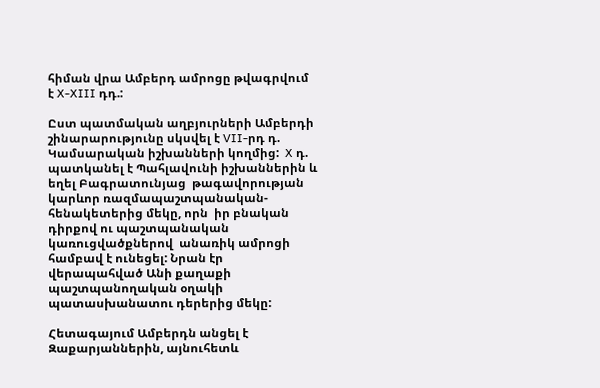հիման վրա Ամբերդ ամրոցը թվագրվում է X-XIII դդ.:

Ըստ պատմական աղբյուրների Ամբերդի շինարարությունը սկսվել է VII-րդ դ. Կամսարական իշխանների կողմից:  X դ. պատկանել է Պահլավունի իշխաններին և եղել Բագրատունյաց  թագավորության  կարևոր ռազմապաշտպանական-հենակետերից մեկը, որն  իր բնական դիրքով ու պաշտպանական կառուցվածքներով  անառիկ ամրոցի համբավ է ունեցել: Նրան էր վերապահված Անի քաղաքի պաշտպանողական օղակի պատասխանատու դերերից մեկը:

Հետագայում Ամբերդն անցել է Զաքարյաններին, այնուհետև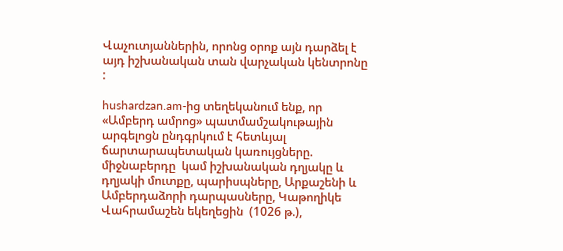Վաչուտյաններին, որոնց օրոք այն դարձել է այդ իշխանական տան վարչական կենտրոնը :

hushardzan.am-ից տեղեկանում ենք, որ «Ամբերդ ամրոց» պատմամշակութային արգելոցն ընդգրկում է հետևյալ ճարտարապետական կառույցները. միջնաբերդը  կամ իշխանական դղյակը և դղյակի մուտքը, պարիսպները, Արքաշենի և Ամբերդաձորի դարպասները, Կաթողիկե Վահրամաշեն եկեղեցին  (1026 թ.),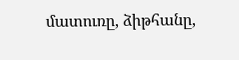մատուռը, ձիթհանը,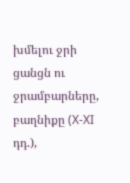խմելու ջրի ցանցն ու ջրամբարները, բաղնիքը (X-XI դդ.),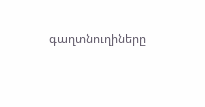գաղտնուղիները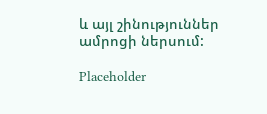և այլ շինություններ ամրոցի ներսում:

Placeholder